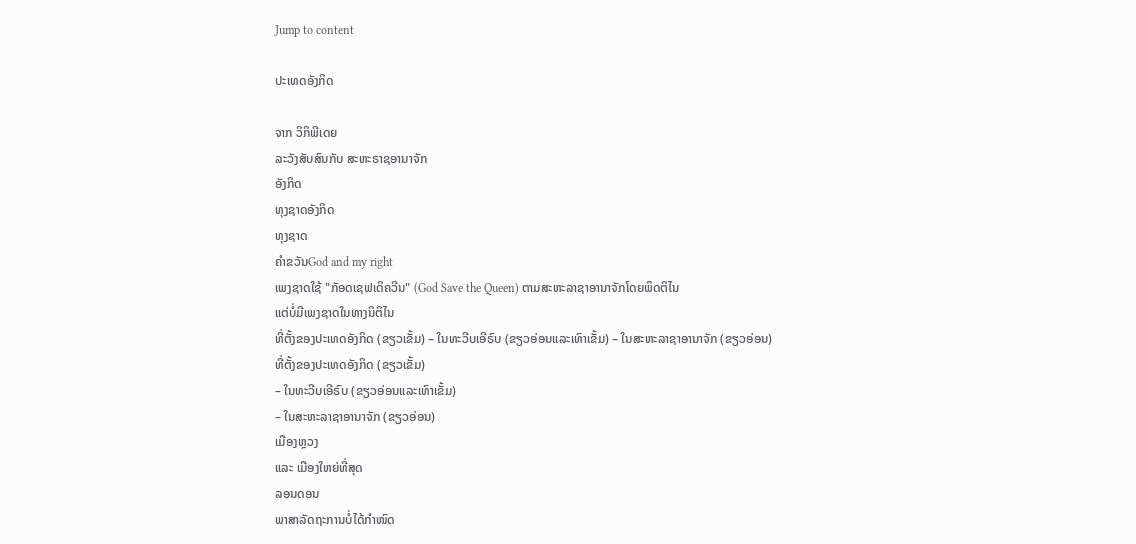Jump to content

ປະເທດອັງກິດ

ຈາກ ວິກິພີເດຍ
ລະວັງສັບສົນກັບ ສະຫະຣາຊອານາຈັກ
ອັງກິດ
ທຸງຊາດອັງກິດ
ທຸງຊາດ
ຄຳຂວັນGod and my right
ເພງຊາດໃຊ້ "ກັອດເຊຟເດິຄວີນ" (God Save the Queen) ຕາມສະຫະລາຊາອານາຈັກໂດຍພຶດຕິໄນ
ແຕ່ບໍ່ມີເພງຊາດໃນທາງນິຕິໄນ
ທີ່ຕັ້ງຂອງປະເທດອັງກິດ (ຂຽວເຂັ້ມ) – ໃນທະວີບເອີຣົບ (ຂຽວອ່ອນແລະເທົາເຂັ້ມ) – ໃນສະຫະລາຊາອານາຈັກ (ຂຽວອ່ອນ)
ທີ່ຕັ້ງຂອງປະເທດອັງກິດ (ຂຽວເຂັ້ມ)
– ໃນທະວີບເອີຣົບ (ຂຽວອ່ອນແລະເທົາເຂັ້ມ)
– ໃນສະຫະລາຊາອານາຈັກ (ຂຽວອ່ອນ)
ເມືອງຫຼວງ
ແລະ ເມືອງໃຫຍ່ທີ່ສຸດ
ລອນດອນ
ພາສາລັດຖະການບໍ່ໄດ້ກຳໜົດ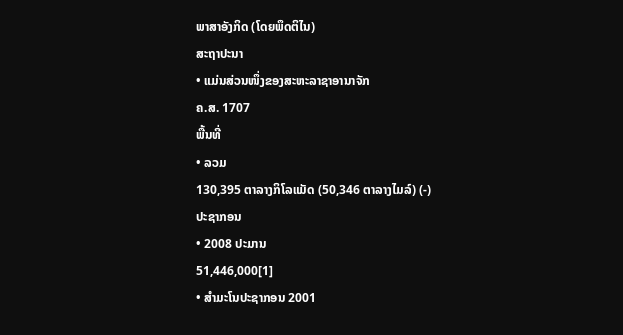ພາສາອັງກິດ (ໂດຍພຶດຕິໄນ)
ສະຖາປະນາ
• ແມ່ນສ່ວນໜຶ່ງຂອງສະຫະລາຊາອານາຈັກ
ຄ.ສ. 1707
ພື້ນທີ່
• ລວມ
130,395 ຕາລາງກິໂລແມັດ (50,346 ຕາລາງໄມລ໌) (-)
ປະຊາກອນ
• 2008 ປະມານ
51,446,000[1]
• ສຳມະໂນປະຊາກອນ 2001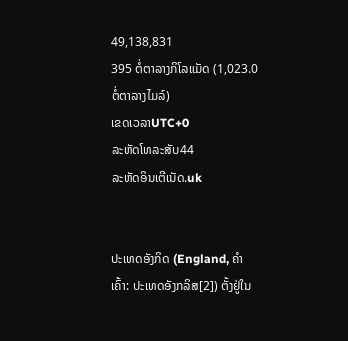49,138,831
395 ຕໍ່ຕາລາງກິໂລແມັດ (1,023.0 ຕໍ່ຕາລາງໄມລ໌)
ເຂດເວລາUTC+0
ລະຫັດໂທລະສັບ44
ລະຫັດອິນເຕີເນັດ.uk


ປະເທດອັງກິດ (England, ຄຳເຄົ້າ: ປະເທດອັງກລິສ[2]) ຕັ້ງຢູ່ໃນ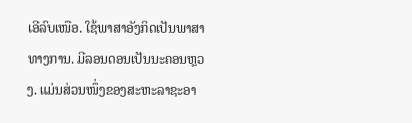ເອີລົບເໜືອ. ໃຊ້ພາສາອັງກິດເປັນພາສາທາງການ. ມີລອນດອນເປັນນະຄອນຫຼວງ. ແມ່ນສ່ວນໜຶ່ງຂອງສະຫະລາຊະອາ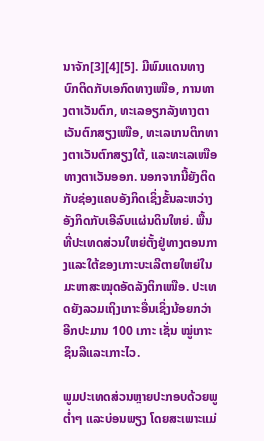ນາຈັກ[3][4][5]. ມີພົມແດນທາງບົກຕິດກັບເອກົດທາງເໜືອ, ການທາງຕາເວັນຕົກ, ທະເລອຽກລັງທາງຕາເວັນຕົກສຽງເໜືອ, ທະເລເກນຕິກທາງຕາເວັນຕົກສຽງໃຕ້, ແລະທະເລເໜືອທາງຕາເວັນອອກ. ນອກຈາກນີ້ຍັງຕິດກັບຊ່ອງແຄບອັງກິດເຊິ່ງຂັ້ນລະຫວ່າງອັງກິດກັບເອີລົບແຜ່ນດິນໃຫຍ່. ພື້ນທີ່ປະເທດສ່ວນໃຫຍ່ຕັ້ງຢູ່ທາງຕອນກາງແລະໃຕ້ຂອງເກາະບະເລີຕາຍໃຫຍ່ໃນມະຫາສະໝຸດອັດລັງຕິກເໜືອ. ປະເທດຍັງລວມເຖິງເກາະອື່ນເຊິ່ງນ້ອຍກວ່າອີກປະມານ 100 ເກາະ ເຊັ່ນ ໝູ່ເກາະຊິນລີແລະເກາະໄວ.

ພູມປະເທດສ່ວນຫຼາຍປະກອບດ້ວຍພູຕ່ຳໆ ແລະບ່ອນພຽງ ໂດຍສະເພາະແມ່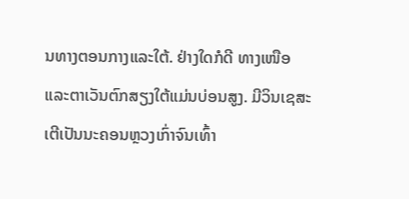ນທາງຕອນກາງແລະໃຕ້. ຢ່າງໃດກໍດີ ທາງເໜືອແລະຕາເວັນຕົກສຽງໃຕ້ແມ່ນບ່ອນສູງ. ມີວິນເຊສະເຕີເປັນນະຄອນຫຼວງເກົ່າຈົນເທົ້າ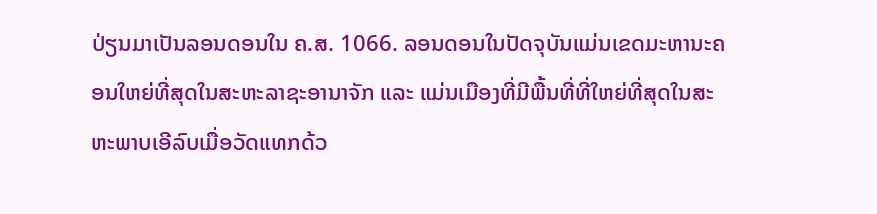ປ່ຽນມາເປັນລອນດອນໃນ ຄ.ສ. 1066. ລອນດອນໃນປັດຈຸບັນແມ່ນເຂດມະຫານະຄອນໃຫຍ່ທີ່ສຸດໃນສະຫະລາຊະອານາຈັກ ແລະ ແມ່ນເມືອງທີ່ມີພື້ນທີ່ທີ່ໃຫຍ່ທີ່ສຸດໃນສະຫະພາບເອີລົບເມື່ອວັດແທກດ້ວ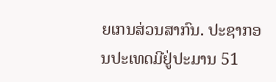ຍເກນສ່ວນສາກົນ. ປະຊາກອນປະເທດມີຢູ່ປະມານ 51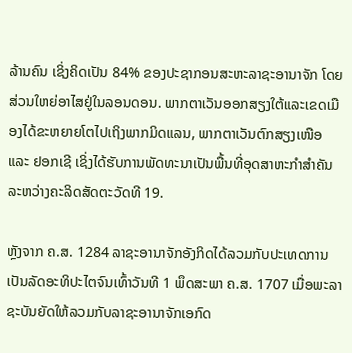ລ້ານຄົນ ເຊິ່ງຄິດເປັນ 84% ຂອງປະຊາກອນສະຫະລາຊະອານາຈັກ ໂດຍສ່ວນໃຫຍ່ອາໄສຢູ່ໃນລອນດອນ. ພາກຕາເວັນອອກສຽງໃຕ້ແລະເຂດເມືອງໄດ້ຂະຫຍາຍໂຕໄປເຖິງພາກມິດແລນ, ພາກຕາເວັນຕົກສຽງເໜືອ ແລະ ຢອກເຊີ ເຊິ່ງໄດ້ຮັບການພັດທະນາເປັນພື້ນທີ່ອຸດສາຫະກຳສໍາຄັນລະຫວ່າງຄະລິດສັດຕະວັດທີ 19.

ຫຼັງຈາກ ຄ.ສ. 1284 ລາຊະອານາຈັກອັງກິດໄດ້ລວມກັບປະເທດການເປັນລັດອະທິປະໄຕຈົນເທົ້າວັນທີ 1 ພຶດສະພາ ຄ.ສ. 1707 ເມື່ອພະລາຊະບັນຍັດໃຫ້ລວມກັບລາຊະອານາຈັກເອກົດ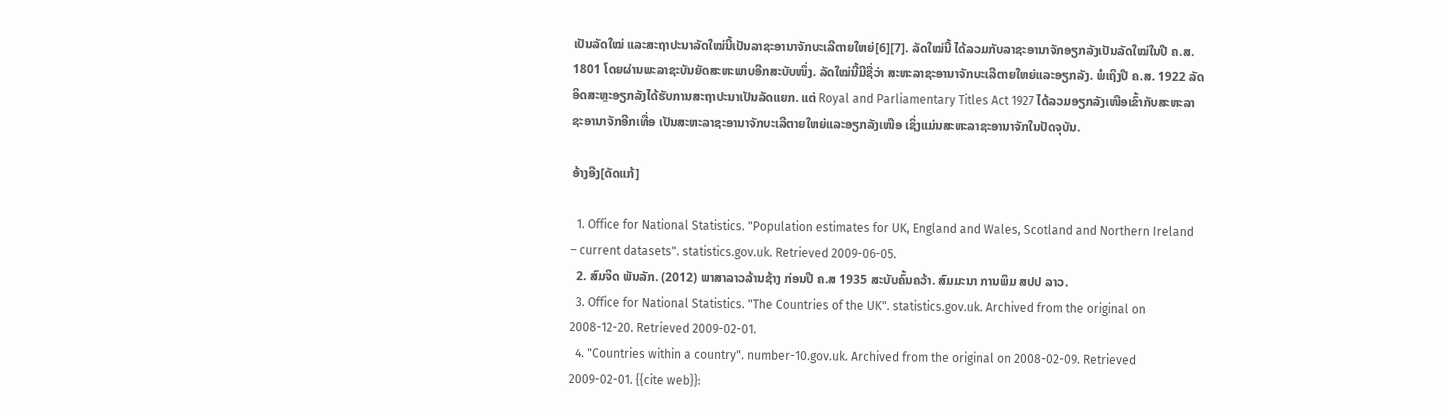ເປັນລັດໃໝ່ ແລະສະຖາປະນາລັດໃໝ່ນີ້ເປັນລາຊະອານາຈັກບະເລີຕາຍໃຫຍ່[6][7]. ລັດໃໝ່ນີ້ ໄດ້ລວມກັບລາຊະອານາຈັກອຽກລັງເປັນລັດໃໝ່ໃນປີ ຄ.ສ. 1801 ໂດຍຜ່ານພະລາຊະບັນຍັດສະຫະພາບອີກສະບັບໜຶ່ງ. ລັດໃໝ່ນີ້ມີຊື່ວ່າ ສະຫະລາຊະອານາຈັກບະເລີຕາຍໃຫຍ່ແລະອຽກລັງ. ພໍເຖິງປີ ຄ.ສ. 1922 ລັດອິດສະຫຼະອຽກລັງໄດ້ຮັບການສະຖາປະນາເປັນລັດແຍກ. ແຕ່ Royal and Parliamentary Titles Act 1927 ໄດ້ລວມອຽກລັງເໜືອເຂົ້າກັບສະຫະລາຊະອານາຈັກອີກເທື່ອ ເປັນສະຫະລາຊະອານາຈັກບະເລີຕາຍໃຫຍ່ແລະອຽກລັງເໜືອ ເຊິ່ງແມ່ນສະຫະລາຊະອານາຈັກໃນປັດຈຸບັນ.

ອ້າງອີງ[ດັດແກ້]

  1. Office for National Statistics. "Population estimates for UK, England and Wales, Scotland and Northern Ireland – current datasets". statistics.gov.uk. Retrieved 2009-06-05.
  2. ສົມຈິດ ພັນລັກ. (2012) ພາສາລາວລ້ານຊ້າງ ກ່ອນປີ ຄ.ສ 1935 ສະບັບຄົ້ນຄວ້າ. ສົມມະນາ ການພິມ ສປປ ລາວ.
  3. Office for National Statistics. "The Countries of the UK". statistics.gov.uk. Archived from the original on 2008-12-20. Retrieved 2009-02-01.
  4. "Countries within a country". number-10.gov.uk. Archived from the original on 2008-02-09. Retrieved 2009-02-01. {{cite web}}: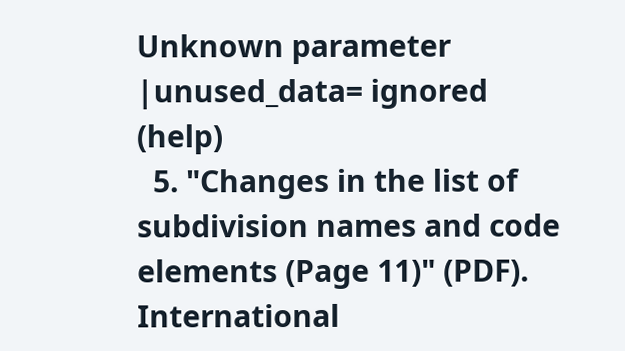Unknown parameter |unused_data= ignored (help)
  5. "Changes in the list of subdivision names and code elements (Page 11)" (PDF). International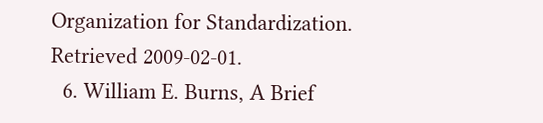Organization for Standardization. Retrieved 2009-02-01.
  6. William E. Burns, A Brief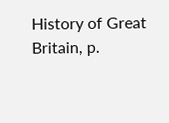History of Great Britain, p.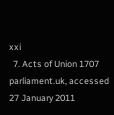xxi
  7. Acts of Union 1707 parliament.uk, accessed 27 January 2011